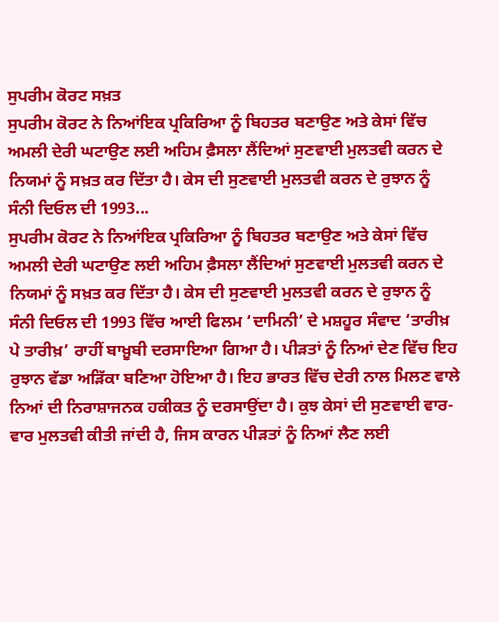ਸੁਪਰੀਮ ਕੋਰਟ ਸਖ਼ਤ
ਸੁਪਰੀਮ ਕੋਰਟ ਨੇ ਨਿਆਂਇਕ ਪ੍ਰਕਿਰਿਆ ਨੂੰ ਬਿਹਤਰ ਬਣਾਉਣ ਅਤੇ ਕੇਸਾਂ ਵਿੱਚ ਅਮਲੀ ਦੇਰੀ ਘਟਾਉਣ ਲਈ ਅਹਿਮ ਫ਼ੈਸਲਾ ਲੈਂਦਿਆਂ ਸੁਣਵਾਈ ਮੁਲਤਵੀ ਕਰਨ ਦੇ ਨਿਯਮਾਂ ਨੂੰ ਸਖ਼ਤ ਕਰ ਦਿੱਤਾ ਹੈ। ਕੇਸ ਦੀ ਸੁਣਵਾਈ ਮੁਲਤਵੀ ਕਰਨ ਦੇ ਰੁਝਾਨ ਨੂੰ ਸੰਨੀ ਦਿਓਲ ਦੀ 1993...
ਸੁਪਰੀਮ ਕੋਰਟ ਨੇ ਨਿਆਂਇਕ ਪ੍ਰਕਿਰਿਆ ਨੂੰ ਬਿਹਤਰ ਬਣਾਉਣ ਅਤੇ ਕੇਸਾਂ ਵਿੱਚ ਅਮਲੀ ਦੇਰੀ ਘਟਾਉਣ ਲਈ ਅਹਿਮ ਫ਼ੈਸਲਾ ਲੈਂਦਿਆਂ ਸੁਣਵਾਈ ਮੁਲਤਵੀ ਕਰਨ ਦੇ ਨਿਯਮਾਂ ਨੂੰ ਸਖ਼ਤ ਕਰ ਦਿੱਤਾ ਹੈ। ਕੇਸ ਦੀ ਸੁਣਵਾਈ ਮੁਲਤਵੀ ਕਰਨ ਦੇ ਰੁਝਾਨ ਨੂੰ ਸੰਨੀ ਦਿਓਲ ਦੀ 1993 ਵਿੱਚ ਆਈ ਫਿਲਮ ‘ਦਾਮਿਨੀ’ ਦੇ ਮਸ਼ਹੂਰ ਸੰਵਾਦ ‘ਤਾਰੀਖ਼ ਪੇ ਤਾਰੀਖ਼’ ਰਾਹੀਂ ਬਾਖ਼ੂਬੀ ਦਰਸਾਇਆ ਗਿਆ ਹੈ। ਪੀੜਤਾਂ ਨੂੰ ਨਿਆਂ ਦੇਣ ਵਿੱਚ ਇਹ ਰੁਝਾਨ ਵੱਡਾ ਅੜਿੱਕਾ ਬਣਿਆ ਹੋਇਆ ਹੈ। ਇਹ ਭਾਰਤ ਵਿੱਚ ਦੇਰੀ ਨਾਲ ਮਿਲਣ ਵਾਲੇ ਨਿਆਂ ਦੀ ਨਿਰਾਸ਼ਾਜਨਕ ਹਕੀਕਤ ਨੂੰ ਦਰਸਾਉਂਦਾ ਹੈ। ਕੁਝ ਕੇਸਾਂ ਦੀ ਸੁਣਵਾਈ ਵਾਰ-ਵਾਰ ਮੁਲਤਵੀ ਕੀਤੀ ਜਾਂਦੀ ਹੈ, ਜਿਸ ਕਾਰਨ ਪੀੜਤਾਂ ਨੂੰ ਨਿਆਂ ਲੈਣ ਲਈ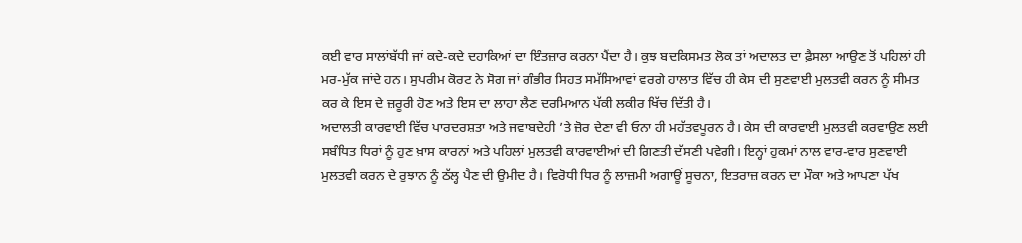ਕਈ ਵਾਰ ਸਾਲਾਂਬੱਧੀ ਜਾਂ ਕਦੇ-ਕਦੇ ਦਹਾਕਿਆਂ ਦਾ ਇੰਤਜ਼ਾਰ ਕਰਨਾ ਪੈਂਦਾ ਹੈ। ਕੁਝ ਬਦਕਿਸਮਤ ਲੋਕ ਤਾਂ ਅਦਾਲਤ ਦਾ ਫ਼ੈਸਲਾ ਆਉਣ ਤੋਂ ਪਹਿਲਾਂ ਹੀ ਮਰ-ਮੁੱਕ ਜਾਂਦੇ ਹਨ। ਸੁਪਰੀਮ ਕੋਰਟ ਨੇ ਸੋਗ ਜਾਂ ਗੰਭੀਰ ਸਿਹਤ ਸਮੱਸਿਆਵਾਂ ਵਰਗੇ ਹਾਲਾਤ ਵਿੱਚ ਹੀ ਕੇਸ ਦੀ ਸੁਣਵਾਈ ਮੁਲਤਵੀ ਕਰਨ ਨੂੰ ਸੀਮਤ ਕਰ ਕੇ ਇਸ ਦੇ ਜ਼ਰੂਰੀ ਹੋਣ ਅਤੇ ਇਸ ਦਾ ਲਾਹਾ ਲੈਣ ਦਰਮਿਆਨ ਪੱਕੀ ਲਕੀਰ ਖਿੱਚ ਦਿੱਤੀ ਹੈ।
ਅਦਾਲਤੀ ਕਾਰਵਾਈ ਵਿੱਚ ਪਾਰਦਰਸ਼ਤਾ ਅਤੇ ਜਵਾਬਦੇਹੀ ’ਤੇ ਜ਼ੋਰ ਦੇਣਾ ਵੀ ਓਨਾ ਹੀ ਮਹੱਤਵਪੂਰਨ ਹੈ। ਕੇਸ ਦੀ ਕਾਰਵਾਈ ਮੁਲਤਵੀ ਕਰਵਾਉਣ ਲਈ ਸਬੰਧਿਤ ਧਿਰਾਂ ਨੂੰ ਹੁਣ ਖ਼ਾਸ ਕਾਰਨਾਂ ਅਤੇ ਪਹਿਲਾਂ ਮੁਲਤਵੀ ਕਾਰਵਾਈਆਂ ਦੀ ਗਿਣਤੀ ਦੱਸਣੀ ਪਵੇਗੀ। ਇਨ੍ਹਾਂ ਹੁਕਮਾਂ ਨਾਲ ਵਾਰ-ਵਾਰ ਸੁਣਵਾਈ ਮੁਲਤਵੀ ਕਰਨ ਦੇ ਰੁਝਾਨ ਨੂੰ ਠੱਲ੍ਹ ਪੈਣ ਦੀ ਉਮੀਦ ਹੈ। ਵਿਰੋਧੀ ਧਿਰ ਨੂੰ ਲਾਜ਼ਮੀ ਅਗਾਊਂ ਸੂਚਨਾ, ਇਤਰਾਜ਼ ਕਰਨ ਦਾ ਮੌਕਾ ਅਤੇ ਆਪਣਾ ਪੱਖ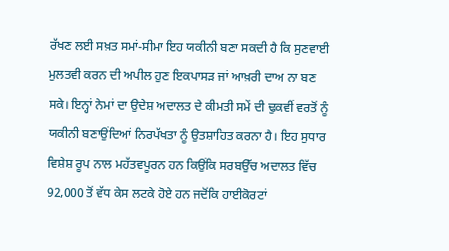ਰੱਖਣ ਲਈ ਸਖ਼ਤ ਸਮਾਂ-ਸੀਮਾ ਇਹ ਯਕੀਨੀ ਬਣਾ ਸਕਦੀ ਹੈ ਕਿ ਸੁਣਵਾਈ ਮੁਲਤਵੀ ਕਰਨ ਦੀ ਅਪੀਲ ਹੁਣ ਇਕਪਾਸੜ ਜਾਂ ਆਖ਼ਰੀ ਦਾਅ ਨਾ ਬਣ ਸਕੇ। ਇਨ੍ਹਾਂ ਨੇਮਾਂ ਦਾ ਉਦੇਸ਼ ਅਦਾਲਤ ਦੇ ਕੀਮਤੀ ਸਮੇਂ ਦੀ ਢੁਕਵੀਂ ਵਰਤੋਂ ਨੂੰ ਯਕੀਨੀ ਬਣਾਉਂਦਿਆਂ ਨਿਰਪੱਖਤਾ ਨੂੰ ਉਤਸ਼ਾਹਿਤ ਕਰਨਾ ਹੈ। ਇਹ ਸੁਧਾਰ ਵਿਸ਼ੇਸ਼ ਰੂਪ ਨਾਲ ਮਹੱਤਵਪੂਰਨ ਹਨ ਕਿਉਂਕਿ ਸਰਬਉੱਚ ਅਦਾਲਤ ਵਿੱਚ 92,000 ਤੋਂ ਵੱਧ ਕੇਸ ਲਟਕੇ ਹੋਏ ਹਨ ਜਦੋਂਕਿ ਹਾਈਕੋਰਟਾਂ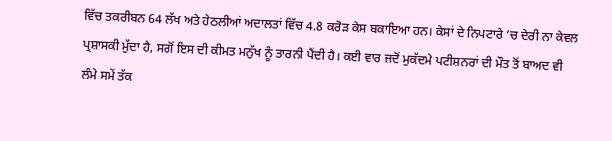ਵਿੱਚ ਤਕਰੀਬਨ 64 ਲੱਖ ਅਤੇ ਹੇਠਲੀਆਂ ਅਦਾਲਤਾਂ ਵਿੱਚ 4.8 ਕਰੋੜ ਕੇਸ ਬਕਾਇਆ ਹਨ। ਕੇਸਾਂ ਦੇ ਨਿਪਟਾਰੇ ’ਚ ਦੇਰੀ ਨਾ ਕੇਵਲ ਪ੍ਰਸ਼ਾਸਕੀ ਮੁੱਦਾ ਹੈ, ਸਗੋਂ ਇਸ ਦੀ ਕੀਮਤ ਮਨੁੱਖ ਨੂੰ ਤਾਰਨੀ ਪੈਂਦੀ ਹੈ। ਕਈ ਵਾਰ ਜਦੋਂ ਮੁਕੱਦਮੇ ਪਟੀਸ਼ਨਰਾਂ ਦੀ ਮੌਤ ਤੋਂ ਬਾਅਦ ਵੀ ਲੰਮੇ ਸਮੇਂ ਤੱਕ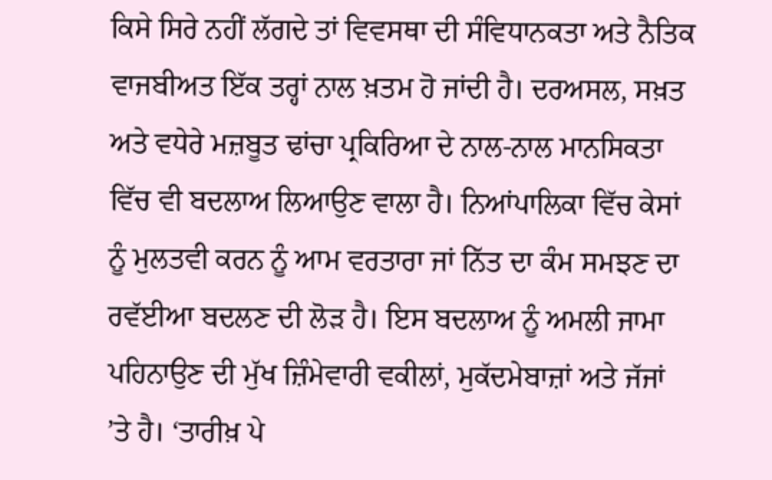ਕਿਸੇ ਸਿਰੇ ਨਹੀਂ ਲੱਗਦੇ ਤਾਂ ਵਿਵਸਥਾ ਦੀ ਸੰਵਿਧਾਨਕਤਾ ਅਤੇ ਨੈਤਿਕ ਵਾਜਬੀਅਤ ਇੱਕ ਤਰ੍ਹਾਂ ਨਾਲ ਖ਼ਤਮ ਹੋ ਜਾਂਦੀ ਹੈ। ਦਰਅਸਲ, ਸਖ਼ਤ ਅਤੇ ਵਧੇਰੇ ਮਜ਼ਬੂਤ ਢਾਂਚਾ ਪ੍ਰਕਿਰਿਆ ਦੇ ਨਾਲ-ਨਾਲ ਮਾਨਸਿਕਤਾ ਵਿੱਚ ਵੀ ਬਦਲਾਅ ਲਿਆਉਣ ਵਾਲਾ ਹੈ। ਨਿਆਂਪਾਲਿਕਾ ਵਿੱਚ ਕੇਸਾਂ ਨੂੰ ਮੁਲਤਵੀ ਕਰਨ ਨੂੰ ਆਮ ਵਰਤਾਰਾ ਜਾਂ ਨਿੱਤ ਦਾ ਕੰਮ ਸਮਝਣ ਦਾ ਰਵੱਈਆ ਬਦਲਣ ਦੀ ਲੋੜ ਹੈ। ਇਸ ਬਦਲਾਅ ਨੂੰ ਅਮਲੀ ਜਾਮਾ ਪਹਿਨਾਉਣ ਦੀ ਮੁੱਖ ਜ਼ਿੰਮੇਵਾਰੀ ਵਕੀਲਾਂ, ਮੁਕੱਦਮੇਬਾਜ਼ਾਂ ਅਤੇ ਜੱਜਾਂ ’ਤੇ ਹੈ। ‘ਤਾਰੀਖ਼ ਪੇ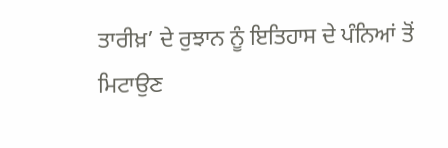ਤਾਰੀਖ਼’ ਦੇ ਰੁਝਾਨ ਨੂੰ ਇਤਿਹਾਸ ਦੇ ਪੰਨਿਆਂ ਤੋਂ ਮਿਟਾਉਣ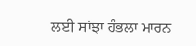ਲਈ ਸਾਂਝਾ ਹੰਭਲਾ ਮਾਰਨ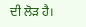ਦੀ ਲੋੜ ਹੈ।